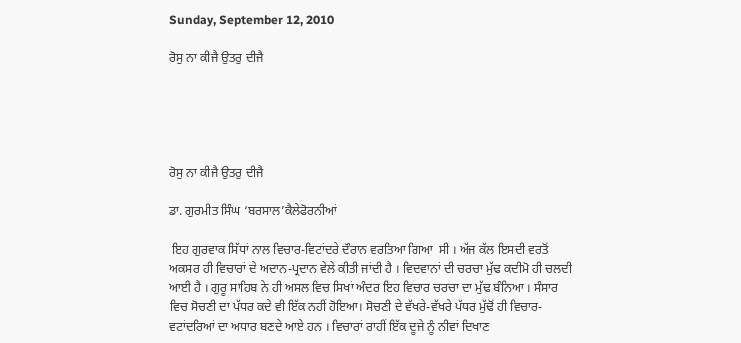Sunday, September 12, 2010

ਰੋਸੁ ਨਾ ਕੀਜੈ ਉਤਰੁ ਦੀਜੈ





ਰੋਸੁ ਨਾ ਕੀਜੈ ਉਤਰੁ ਦੀਜੈ

ਡਾ. ਗੁਰਮੀਤ ਸਿੰਘ ‘ਬਰਸਾਲ’ਕੈਲੇਫੋਰਨੀਆਂ

 ਇਹ ਗੁਰਵਾਕ ਸਿੱਧਾਂ ਨਾਲ ਵਿਚਾਰ-ਵਿਟਾਂਦਰੇ ਦੌਰਾਨ ਵਰਤਿਆ ਗਿਆ  ਸੀ । ਅੱਜ ਕੱਲ ਇਸਦੀ ਵਰਤੋਂ ਅਕਸਰ ਹੀ ਵਿਚਾਰਾਂ ਦੇ ਅਦਾਨ-ਪ੍ਰਦਾਨ ਵੇਲੇ ਕੀਤੀ ਜਾਂਦੀ ਹੈ । ਵਿਦਵਾਨਾਂ ਦੀ ਚਰਚਾ ਮੁੱਢ ਕਦੀਮੋ ਹੀ ਚਲਦੀ ਆਈ ਹੈ । ਗੁਰੂ ਸਾਹਿਬ ਨੇ ਹੀ ਅਸਲ ਵਿਚ ਸਿਖਾਂ ਅੰਦਰ ਇਹ ਵਿਚਾਰ ਚਰਚਾ ਦਾ ਮੁੱਢ ਬੰਨਿਆ । ਸੰਸਾਰ  ਵਿਚ ਸੋਚਣੀ ਦਾ ਪੱਧਰ ਕਦੇ ਵੀ ਇੱਕ ਨਹੀਂ ਹੋਇਆ। ਸੋਚਣੀ ਦੇ ਵੱਖਰੇ-ਵੱਖਰੇ ਪੱਧਰ ਮੁੱਢੋਂ ਹੀ ਵਿਚਾਰ-ਵਟਾਂਦਰਿਆਂ ਦਾ ਅਧਾਰ ਬਣਦੇ ਆਏ ਹਨ । ਵਿਚਾਰਾਂ ਰਾਹੀਂ ਇੱਕ ਦੂਜੇ ਨੂੰ ਨੀਵਾਂ ਦਿਖਾਣ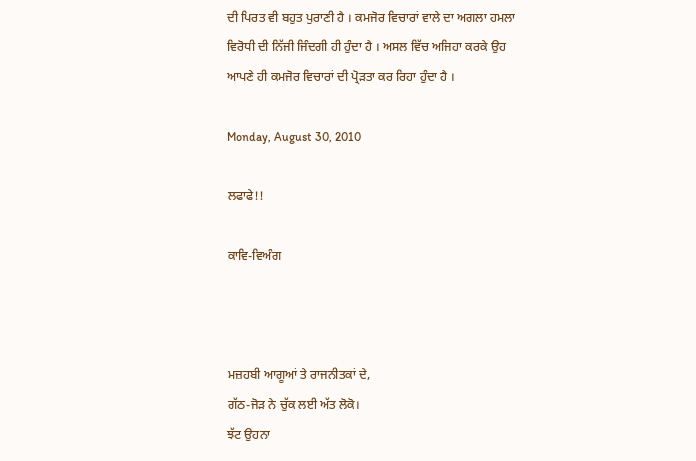ਦੀ ਪਿਰਤ ਵੀ ਬਹੁਤ ਪੁਰਾਣੀ ਹੈ । ਕਮਜੋਰ ਵਿਚਾਰਾਂ ਵਾਲੇ ਦਾ ਅਗਲਾ ਹਮਲਾ ਵਿਰੋਧੀ ਦੀ ਨਿੱਜੀ ਜਿੰਦਗੀ ਹੀ ਹੁੰਦਾ ਹੈ । ਅਸਲ ਵਿੱਚ ਅਜਿਹਾ ਕਰਕੇ ਉਹ ਆਪਣੇ ਹੀ ਕਮਜੋਰ ਵਿਚਾਰਾਂ ਦੀ ਪ੍ਰੋੜਤਾ ਕਰ ਰਿਹਾ ਹੁੰਦਾ ਹੈ ।

Monday, August 30, 2010

ਲਫਾਫੇ!!

ਕਾਵਿ-ਵਿਅੰਗ



ਮਜ਼ਹਬੀ ਆਗੂਆਂ ਤੇ ਰਾਜਨੀਤਕਾਂ ਦੇ,
ਗੱਠ-ਜੋੜ ਨੇ ਚੁੱਕ ਲਈ ਅੱਤ ਲੋਕੋ।
ਝੱਟ ਉਹਨਾ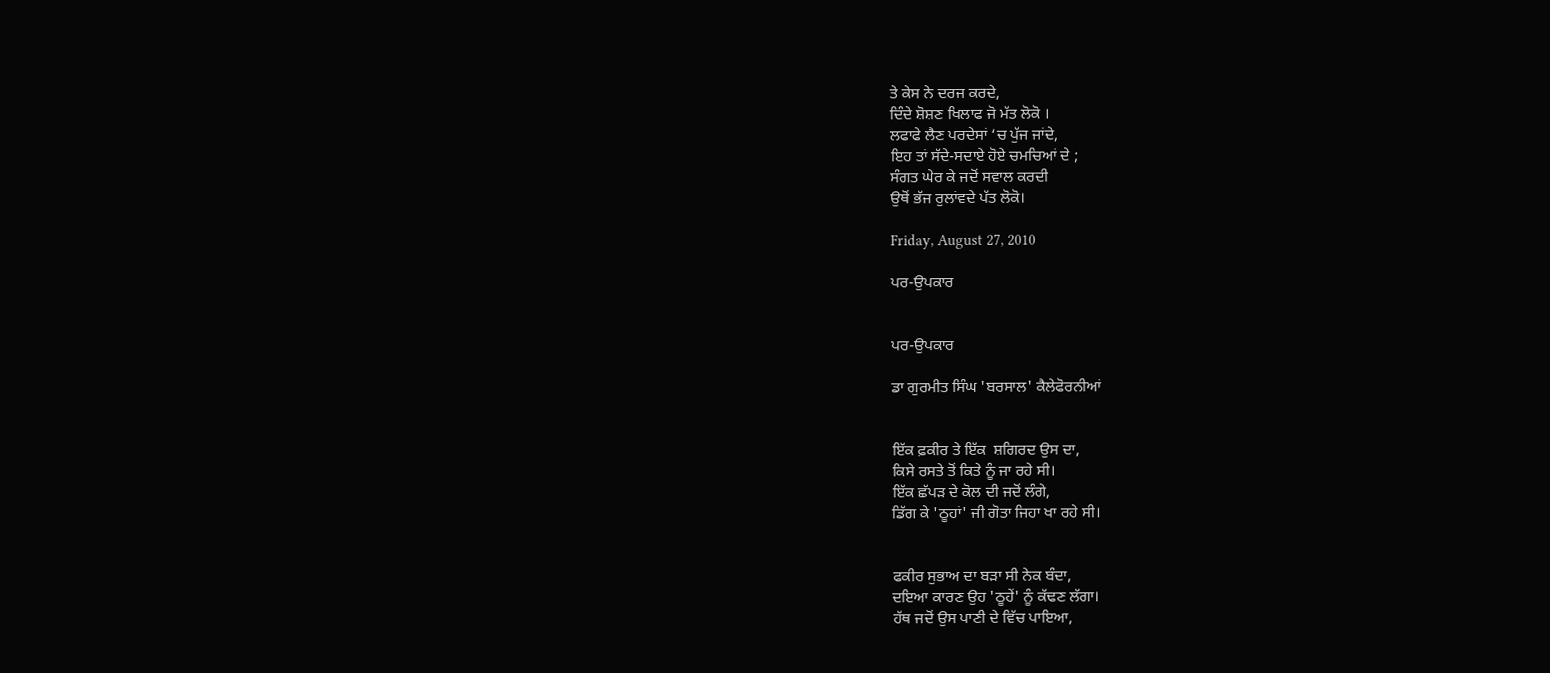ਤੇ ਕੇਸ ਨੇ ਦਰਜ ਕਰਦੇ,
ਦਿੰਦੇ ਸ਼ੋਸ਼ਣ ਖਿਲਾਫ ਜੋ ਮੱਤ ਲੋਕੋ ।
ਲਫਾਫੇ ਲੈਣ ਪਰਦੇਸਾਂ ‘ਚ ਪੁੱਜ ਜਾਂਦੇ,
ਇਹ ਤਾਂ ਸੱਦੇ-ਸਦਾਏ ਹੋਏ ਚਮਚਿਆਂ ਦੇ ;
ਸੰਗਤ ਘੇਰ ਕੇ ਜਦੋਂ ਸਵਾਲ ਕਰਦੀ
ਉਥੋਂ ਭੱਜ ਰੁਲਾਂਵਦੇ ਪੱਤ ਲੋਕੋ।

Friday, August 27, 2010

ਪਰ-ਉਪਕਾਰ


ਪਰ-ਉਪਕਾਰ

ਡਾ ਗੁਰਮੀਤ ਸਿੰਘ 'ਬਰਸਾਲ' ਕੈਲੇਫੋਰਨੀਆਂ


ਇੱਕ ਫ਼ਕੀਰ ਤੇ ਇੱਕ  ਸ਼ਗਿਰਦ ਉਸ ਦਾ,
ਕਿਸੇ ਰਸਤੇ ਤੋਂ ਕਿਤੇ ਨੂੰ ਜਾ ਰਹੇ ਸੀ।
ਇੱਕ ਛੱਪੜ ਦੇ ਕੋਲ ਦੀ ਜਦੋਂ ਲੰਗੇ,
ਡਿੱਗ ਕੇ 'ਠੂਹਾਂ' ਜੀ ਗੋਤਾ ਜਿਹਾ ਖਾ ਰਹੇ ਸੀ।


ਫਕੀਰ ਸੁਭਾਅ ਦਾ ਬੜਾ ਸੀ ਨੇਕ ਬੰਦਾ,
ਦਇਆ ਕਾਰਣ ਉਹ 'ਠੂਹੇਂ' ਨੂੰ ਕੱਢਣ ਲੱਗਾ।
ਹੱਥ ਜਦੋਂ ਉਸ ਪਾਣੀ ਦੇ ਵਿੱਚ ਪਾਇਆ,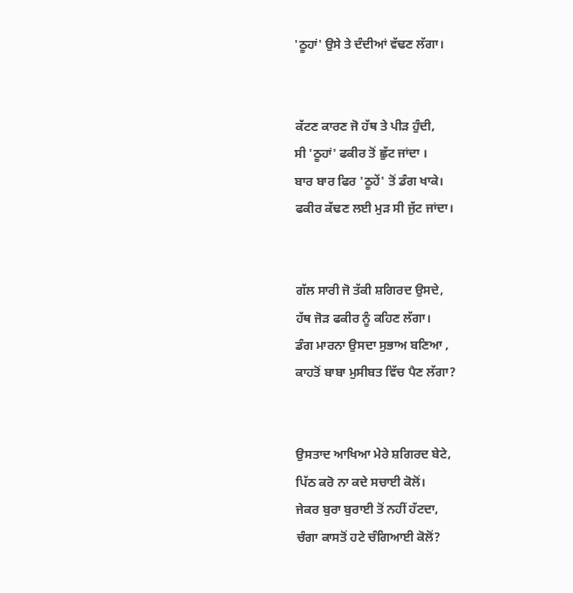'ਠੂਹਾਂ' ਉਸੇ ਤੇ ਦੰਦੀਆਂ ਵੱਢਣ ਲੱਗਾ।


ਕੱਟਣ ਕਾਰਣ ਜੋ ਹੱਥ ਤੇ ਪੀੜ ਹੁੰਦੀ,
ਸੀ 'ਠੂਹਾਂ' ਫਕੀਰ ਤੋਂ ਛੁੱਟ ਜਾਂਦਾ ।
ਬਾਰ ਬਾਰ ਫਿਰ 'ਠੂਹੇਂ' ਤੋਂ ਡੰਗ ਖਾਕੇ।
ਫਕੀਰ ਕੱਢਣ ਲਈ ਮੁੜ ਸੀ ਜੁੱਟ ਜਾਂਦਾ।


ਗੱਲ ਸਾਰੀ ਜੋ ਤੱਕੀ ਸ਼ਗਿਰਦ ਉਸਦੇ,
ਹੱਥ ਜੋੜ ਫਕੀਰ ਨੂੰ ਕਹਿਣ ਲੱਗਾ।
ਡੰਗ ਮਾਰਨਾ ਉਸਦਾ ਸੁਭਾਅ ਬਣਿਆ ,
ਕਾਹਤੋਂ ਬਾਬਾ ਮੁਸੀਬਤ ਵਿੱਚ ਪੈਣ ਲੱਗਾ?


ਉਸਤਾਦ ਆਖਿਆ ਮੇਰੇ ਸ਼ਗਿਰਦ ਬੇਟੇ,
ਪਿੱਠ ਕਰੋ ਨਾ ਕਦੇ ਸਚਾਈ ਕੋਲੋਂ।
ਜੇਕਰ ਬੁਰਾ ਬੁਰਾਈ ਤੋਂ ਨਹੀਂ ਹੱਟਦਾ,
ਚੰਗਾ ਕਾਸਤੋਂ ਹਟੇ ਚੰਗਿਆਈ ਕੋਲੋਂ?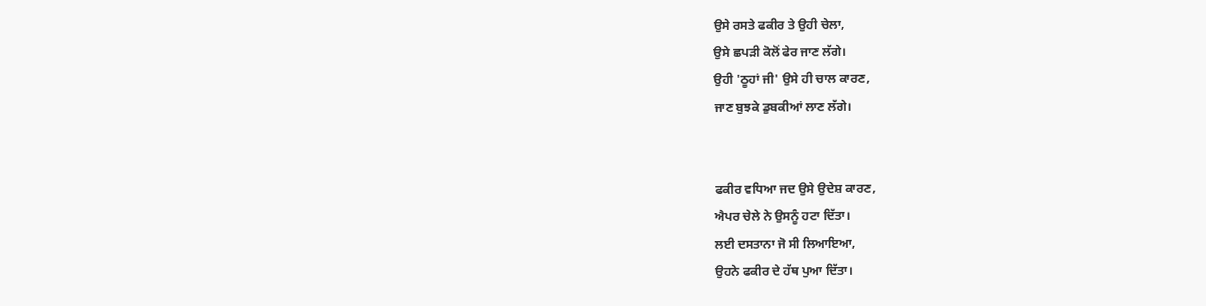ਉਸੇ ਰਸਤੇ ਫਕੀਰ ਤੇ ਉਹੀ ਚੇਲਾ,
ਉਸੇ ਛਪੜੀ ਕੋਲੋਂ ਫੇਰ ਜਾਣ ਲੱਗੇ।
ਉਹੀ 'ਠੂਹਾਂ ਜੀ' ਉਸੇ ਹੀ ਚਾਲ ਕਾਰਣ,
ਜਾਣ ਬੁਝਕੇ ਡੁਬਕੀਆਂ ਲਾਣ ਲੱਗੇ।


ਫਕੀਰ ਵਧਿਆ ਜਦ ਉਸੇ ਉਦੇਸ਼ ਕਾਰਣ,
ਐਪਰ ਚੇਲੇ ਨੇ ਉਸਨੂੰ ਹਟਾ ਦਿੱਤਾ।
ਲਈ ਦਸਤਾਨਾ ਜੋ ਸੀ ਲਿਆਇਆ,
ਉਹਨੇ ਫਕੀਰ ਦੇ ਹੱਥ ਪੁਆ ਦਿੱਤਾ।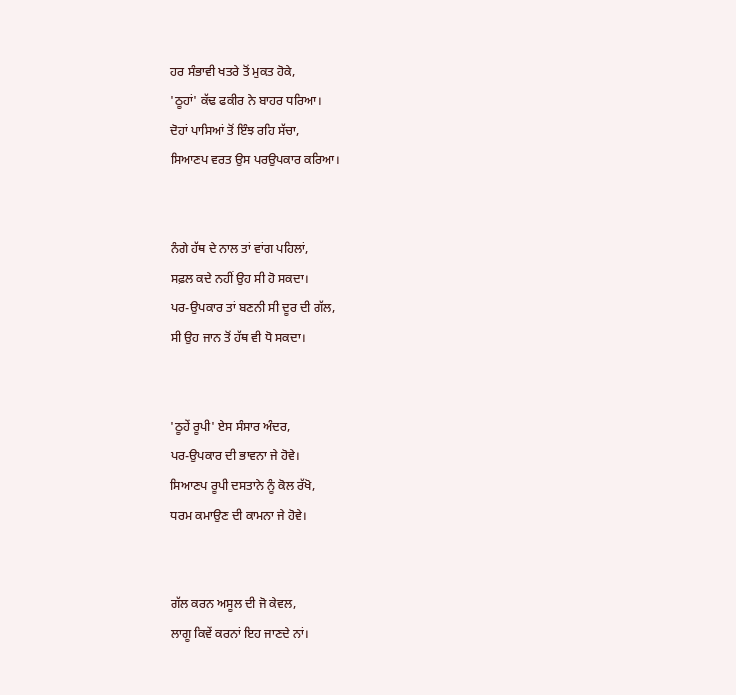ਹਰ ਸੰਭਾਵੀ ਖਤਰੇ ਤੋਂ ਮੁਕਤ ਹੋਕੇ,
'ਠੂਹਾਂ' ਕੱਢ ਫਕੀਰ ਨੇ ਬਾਹਰ ਧਰਿਆ।
ਦੋਹਾਂ ਪਾਸਿਆਂ ਤੋਂ ਇੰਝ ਰਹਿ ਸੱਚਾ,
ਸਿਆਣਪ ਵਰਤ ਉਸ ਪਰਉਪਕਾਰ ਕਰਿਆ।


ਨੰਗੇ ਹੱਥ ਦੇ ਨਾਲ ਤਾਂ ਵਾਂਗ ਪਹਿਲਾਂ,
ਸਫ਼ਲ ਕਦੇ ਨਹੀਂ ਉਹ ਸੀ ਹੋ ਸਕਦਾ।
ਪਰ-ਉਪਕਾਰ ਤਾਂ ਬਣਨੀ ਸੀ ਦੂਰ ਦੀ ਗੱਲ,
ਸੀ ਉਹ ਜਾਨ ਤੋਂ ਹੱਥ ਵੀ ਧੋ ਸਕਦਾ।


'ਠੂਹੇਂ ਰੂਪੀ' ਏਸ ਸੰਸਾਰ ਅੰਦਰ,
ਪਰ-ਉਪਕਾਰ ਦੀ ਭਾਵਨਾ ਜੇ ਹੋਵੇ।
ਸਿਆਣਪ ਰੂਪੀ ਦਸਤਾਨੇ ਨੂੰ ਕੋਲ ਰੱਖੋ,
ਧਰਮ ਕਮਾਉਣ ਦੀ ਕਾਮਨਾ ਜੇ ਹੋਵੇ।


ਗੱਲ ਕਰਨ ਅਸੂਲ ਦੀ ਜੋ ਕੇਵਲ,
ਲਾਗੂ ਕਿਵੇਂ ਕਰਨਾਂ ਇਹ ਜਾਣਦੇ ਨਾਂ।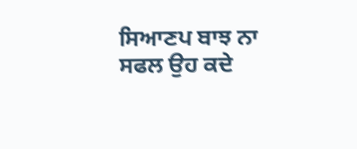ਸਿਆਣਪ ਬਾਝ ਨਾ ਸਫਲ ਉਹ ਕਦੇ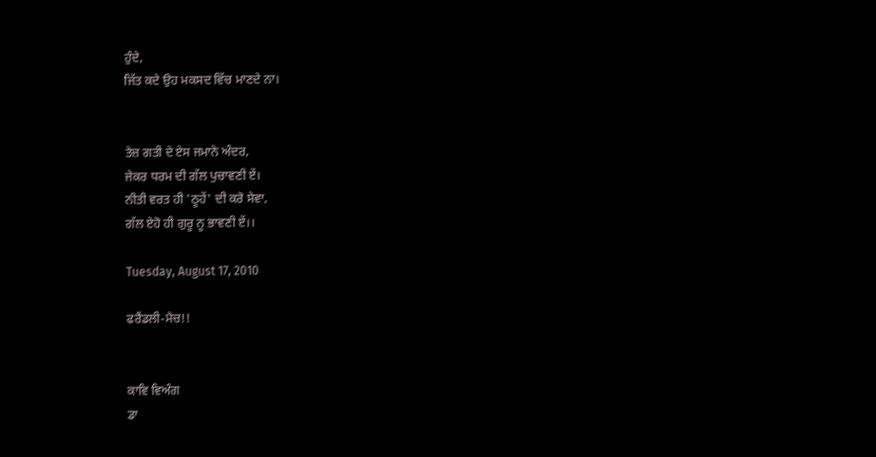ਹੁੰਦੇ,
ਜਿੱਤ ਕਦੇ ਉਹ ਮਕਸਦ ਵਿੱਚ ਮਾਣਦੇ ਨਾ।


ਤੇਜ਼ ਗਤੀ ਦੇ ਏਸ ਜਮਾਨੇ ਅੰਦਰ,
ਜੇਕਰ ਧਰਮ ਦੀ ਗੱਲ ਪੁਚਾਵਣੀ ਏਂ।
ਨੀਤੀ ਵਰਤ ਹੀ 'ਠੂਹੇਂ' ਦੀ ਕਰੋ ਸੇਵਾ,
ਗੱਲ ਏਹੋ ਹੀ ਗੁਰੂ ਨੂ ਭਾਵਣੀ ਏਂ।।

Tuesday, August 17, 2010

ਫਰੈਂਡਲੀ-ਮੈਚ!!


ਕਾਵਿ ਵਿਅੰਗ
ਡਾ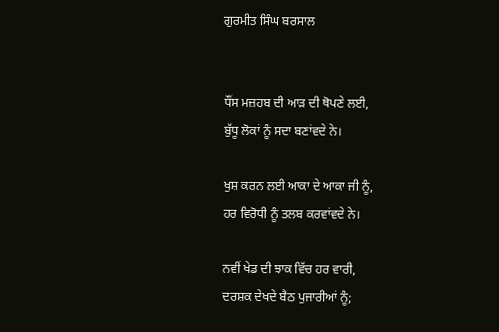ਗੁਰਮੀਤ ਸਿੰਘ ਬਰਸਾਲ


ਧੌਂਸ ਮਜ਼ਹਬ ਦੀ ਆੜ ਦੀ ਥੋਪਣੇ ਲਈ,
ਬੁੱਧੂ ਲੋਕਾਂ ਨੂੰ ਸਦਾ ਬਣਾਂਵਦੇ ਨੇ।

ਖੁਸ਼ ਕਰਨ ਲਈ ਆਕਾ ਦੇ ਆਕਾ ਜੀ ਨੂੰ,
ਹਰ ਵਿਰੋਧੀ ਨੂੰ ਤਲਬ ਕਰਵਾਂਵਦੇ ਨੇ।

ਨਵੀਂ ਖੇਡ ਦੀ ਝਾਕ ਵਿੱਚ ਹਰ ਵਾਰੀ,
ਦਰਸ਼ਕ ਦੇਖਦੇ ਬੈਠ ਪੁਜਾਰੀਆਂ ਨੂੰ;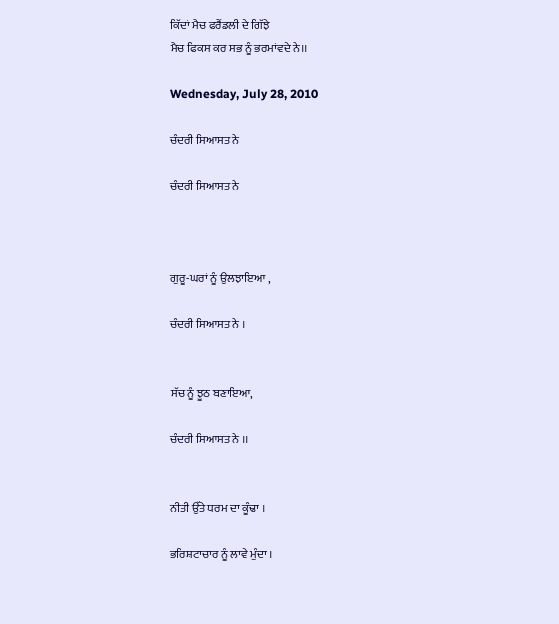ਕਿੱਦਾਂ ਮੈਚ ਫਰੈਂਡਲੀ ਦੇ ਗਿੱਝੇ
ਮੈਚ ਫਿਕਸ ਕਰ ਸਭ ਨੂੰ ਭਰਮਾਂਵਦੇ ਨੇ।।

Wednesday, July 28, 2010

ਚੰਦਰੀ ਸਿਆਸਤ ਨੇ

ਚੰਦਰੀ ਸਿਆਸਤ ਨੇ



ਗੁਰੂ-ਘਰਾਂ ਨੂੰ ਉਲਝਾਇਆ ,

ਚੰਦਰੀ ਸਿਆਸਤ ਨੇ ।


ਸੱਚ ਨੂੰ ਝੂਠ ਬਣਾਇਆ,

ਚੰਦਰੀ ਸਿਆਸਤ ਨੇ ।।


ਨੀਤੀ ਉੱਤੇ ਧਰਮ ਦਾ ਕੂੰਢਾ ।

ਭਰਿਸ਼ਟਾਚਾਰ ਨੂੰ ਲਾਵੇ ਮੁੰਦਾ ।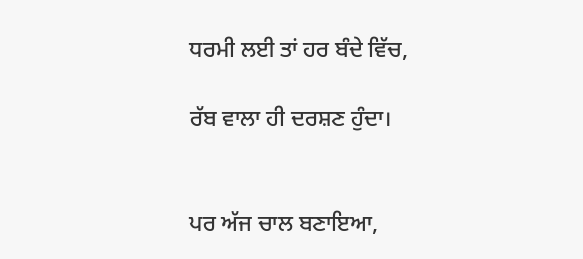ਧਰਮੀ ਲਈ ਤਾਂ ਹਰ ਬੰਦੇ ਵਿੱਚ,

ਰੱਬ ਵਾਲਾ ਹੀ ਦਰਸ਼ਣ ਹੁੰਦਾ।


ਪਰ ਅੱਜ ਚਾਲ ਬਣਾਇਆ,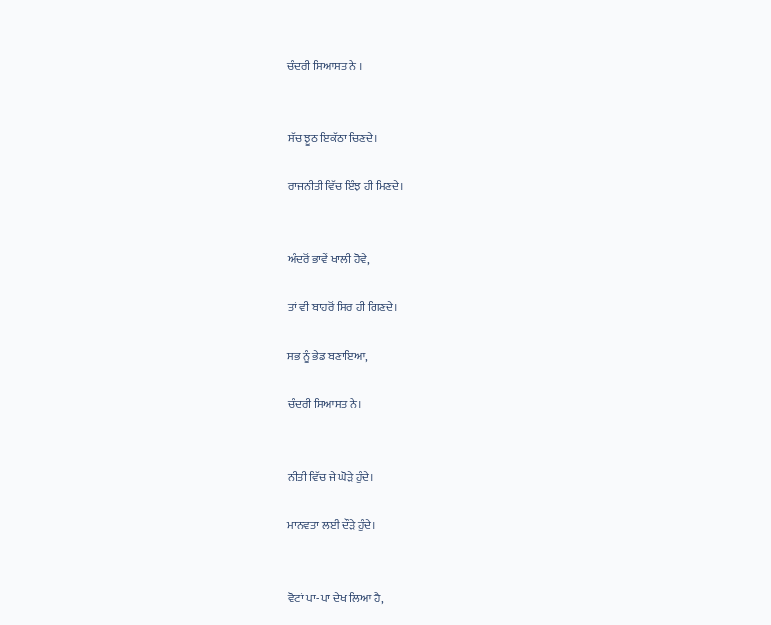ਚੰਦਰੀ ਸਿਆਸਤ ਨੇ ।


ਸੱਚ ਝੂਠ ਇਕੱਠਾ ਚਿਣਦੇ।

ਰਾਜਨੀਤੀ ਵਿੱਚ ਇੰਝ ਹੀ ਮਿਣਦੇ।


ਅੰਦਰੋਂ ਭਾਵੇਂ ਖਾਲੀ ਹੋਵੇ,

ਤਾਂ ਵੀ ਬਾਹਰੋਂ ਸਿਰ ਹੀ ਗਿਣਦੇ।

ਸਭ ਨੂੰ ਭੇਡ ਬਣਾਇਆ,

ਚੰਦਰੀ ਸਿਆਸਤ ਨੇ।


ਨੀਤੀ ਵਿੱਚ ਜੇ ਘੋੜੇ ਹੁੰਦੇ।

ਮਾਨਵਤਾ ਲਈ ਦੌੜੇ ਹੁੰਦੇ।


ਵੋਟਾਂ ਪਾ-ਪਾ ਦੇਖ ਲਿਆ ਹੈ,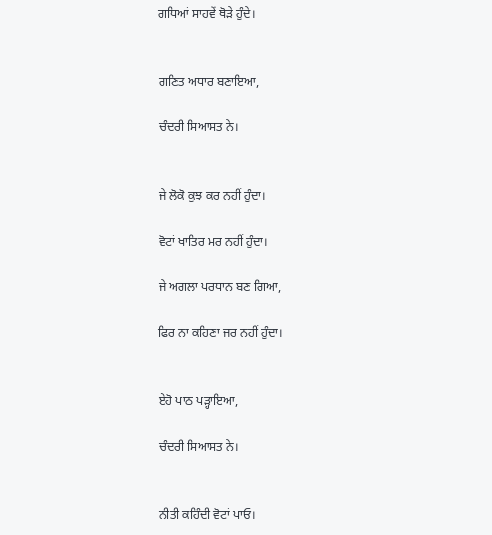ਗਧਿਆਂ ਸਾਹਵੇਂ ਥੋੜੇ ਹੁੰਦੇ।


ਗਣਿਤ ਅਧਾਰ ਬਣਾਇਆ,

ਚੰਦਰੀ ਸਿਆਸਤ ਨੇ।


ਜੇ ਲੋਕੋ ਕੁਝ ਕਰ ਨਹੀਂ ਹੁੰਦਾ।

ਵੋਟਾਂ ਖਾਤਿਰ ਮਰ ਨਹੀਂ ਹੁੰਦਾ।

ਜੇ ਅਗਲਾ ਪਰਧਾਨ ਬਣ ਗਿਆ,

ਫਿਰ ਨਾ ਕਹਿਣਾ ਜਰ ਨਹੀਂ ਹੁੰਦਾ।


ਏਹੋ ਪਾਠ ਪੜ੍ਹਾਇਆ,

ਚੰਦਰੀ ਸਿਆਸਤ ਨੇ।


ਨੀਤੀ ਕਹਿੰਦੀ ਵੋਟਾਂ ਪਾਓ।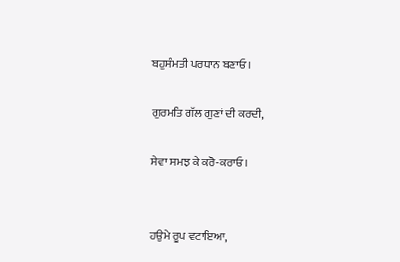ਬਹੁਸੰਮਤੀ ਪਰਧਾਨ ਬਣਾਓ।

ਗੁਰਮਤਿ ਗੱਲ ਗੁਣਾਂ ਦੀ ਕਰਦੀ,

ਸੇਵਾ ਸਮਝ ਕੇ ਕਰੋ-ਕਰਾਓ।


ਹਉਮੇ ਰੂਪ ਵਟਾਇਆ,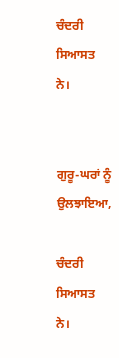ਚੰਦਰੀ ਸਿਆਸਤ ਨੇ।


ਗੁਰੂ-ਘਰਾਂ ਨੂੰ ਉਲਝਾਇਆ,

ਚੰਦਰੀ ਸਿਆਸਤ ਨੇ।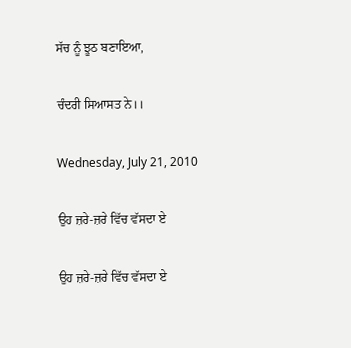ਸੱਚ ਨੂੰ ਝੂਠ ਬਣਾਇਆ,

ਚੰਦਰੀ ਸਿਆਸਤ ਨੇ।।

Wednesday, July 21, 2010

ਉਹ ਜ਼ਰੇ-ਜ਼ਰੇ ਵਿੱਚ ਵੱਸਦਾ ਏ

ਉਹ ਜ਼ਰੇ-ਜ਼ਰੇ ਵਿੱਚ ਵੱਸਦਾ ਏ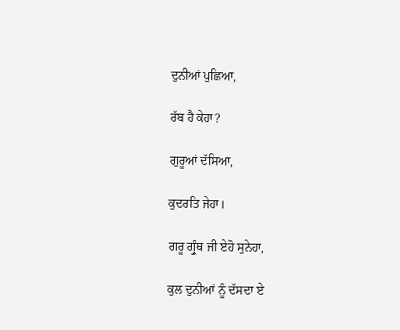ਦੁਨੀਆਂ ਪੁਛਿਆ,

ਰੱਬ ਹੈ ਕੇਹਾ?

ਗੁਰੂਆਂ ਦੱਸਿਆ,

ਕੁਦਰਤਿ ਜੇਹਾ।

ਗਰੂ ਗ੍ਰੁੰਥ ਜੀ ਏਹੋ ਸੁਨੇਹਾ,

ਕੁਲ ਦੁਨੀਆਂ ਨੂੰ ਦੱਸਦਾ ਏ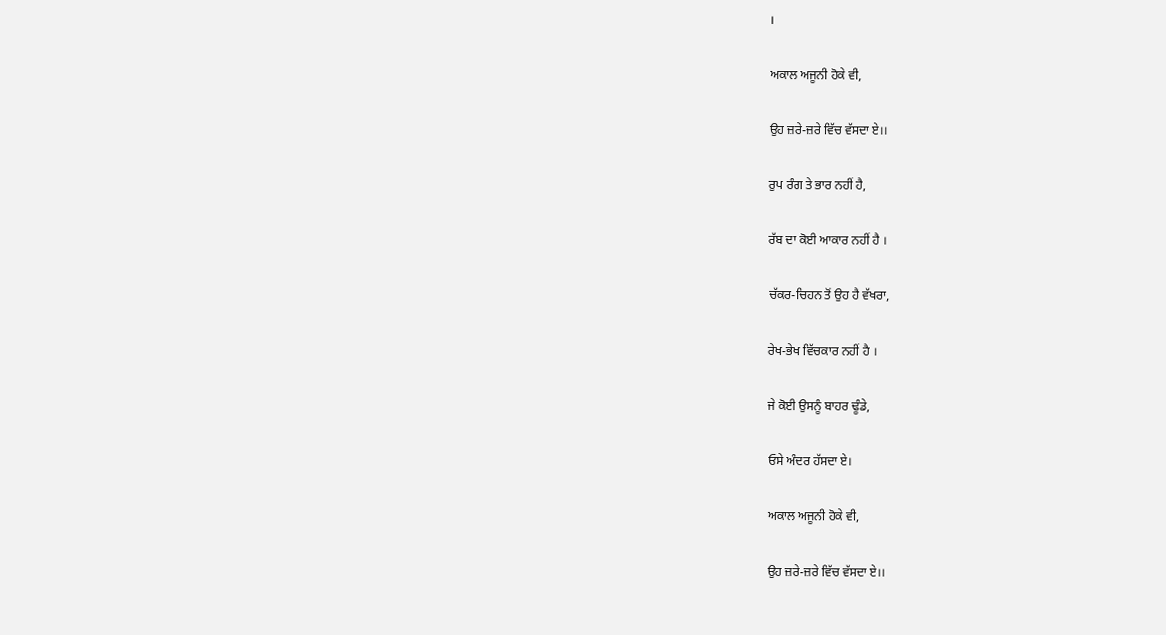।

ਅਕਾਲ ਅਜੂਨੀ ਹੋਕੇ ਵੀ,

ਉਹ ਜ਼ਰੇ-ਜ਼ਰੇ ਵਿੱਚ ਵੱਸਦਾ ਏ।।

ਰੁਪ ਰੰਗ ਤੇ ਭਾਰ ਨਹੀਂ ਹੈ,

ਰੱਬ ਦਾ ਕੋਈ ਆਕਾਰ ਨਹੀਂ ਹੈ ।

ਚੱਕਰ-ਚਿਹਨ ਤੋਂ ਉਹ ਹੈ ਵੱਖਰਾ,

ਰੇਖ-ਭੇਖ ਵਿੱਚਕਾਰ ਨਹੀਂ ਹੈ ।

ਜੇ ਕੋਈ ਉਸਨੂੰ ਬਾਹਰ ਢੂੰਡੇ,

ਓਸੇ ਅੰਦਰ ਹੱਸਦਾ ਏ।

ਅਕਾਲ ਅਜੂਨੀ ਹੋਕੇ ਵੀ,

ਉਹ ਜ਼ਰੇ-ਜ਼ਰੇ ਵਿੱਚ ਵੱਸਦਾ ਏ।।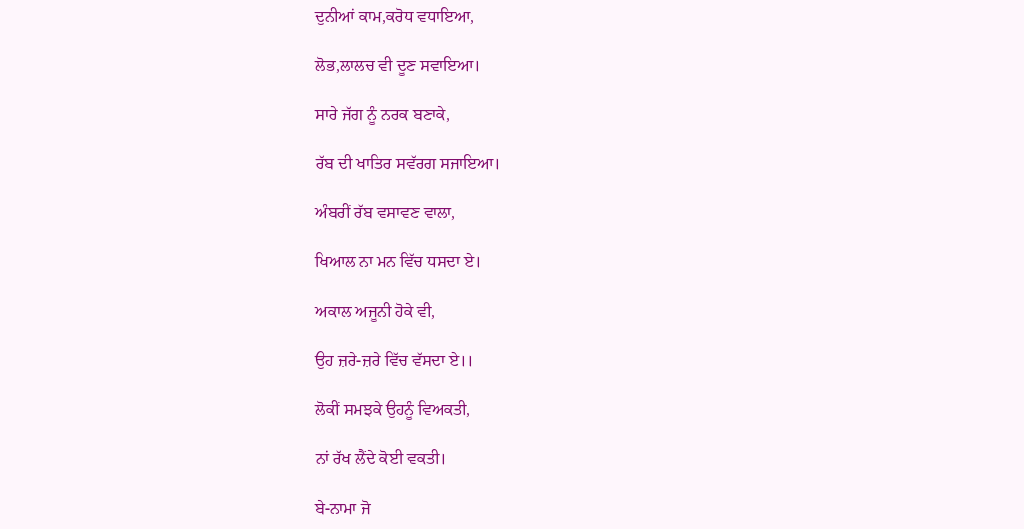ਦੁਨੀਆਂ ਕਾਮ,ਕਰੋਧ ਵਧਾਇਆ,

ਲੋਭ,ਲਾਲਚ ਵੀ ਦੂਣ ਸਵਾਇਆ।

ਸਾਰੇ ਜੱਗ ਨੂੰ ਨਰਕ ਬਣਾਕੇ,

ਰੱਬ ਦੀ ਖਾਤਿਰ ਸਵੱਰਗ ਸਜਾਇਆ।

ਅੰਬਰੀਂ ਰੱਬ ਵਸਾਵਣ ਵਾਲਾ,

ਖਿਆਲ ਨਾ ਮਨ ਵਿੱਚ ਧਸਦਾ ਏ।

ਅਕਾਲ ਅਜੂਨੀ ਹੋਕੇ ਵੀ,

ਉਹ ਜ਼ਰੇ-ਜ਼ਰੇ ਵਿੱਚ ਵੱਸਦਾ ਏ।।

ਲੋਕੀਂ ਸਮਝਕੇ ਉਹਨੂੰ ਵਿਅਕਤੀ,

ਨਾਂ ਰੱਖ ਲੈਂਦੇ ਕੋਈ ਵਕਤੀ।

ਬੇ-ਨਾਮਾ ਜੋ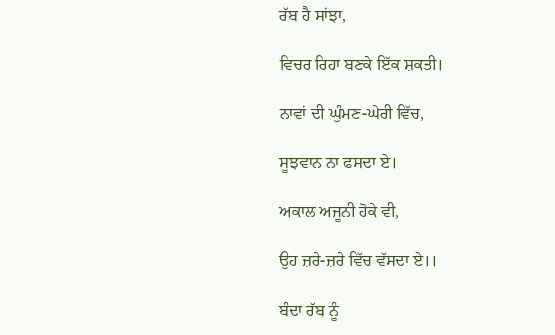ਰੱਬ ਹੈ ਸਾਂਝਾ,

ਵਿਚਰ ਰਿਹਾ ਬਣਕੇ ਇੱਕ ਸ਼ਕਤੀ।

ਨਾਵਾਂ ਦੀ ਘੁੰਮਣ-ਘੇਰੀ ਵਿੱਚ,

ਸੂਝਵਾਨ ਨਾ ਫਸਦਾ ਏ।

ਅਕਾਲ ਅਜੂਨੀ ਹੋਕੇ ਵੀ,

ਉਹ ਜ਼ਰੇ-ਜ਼ਰੇ ਵਿੱਚ ਵੱਸਦਾ ਏ।।

ਬੰਦਾ ਰੱਬ ਨੂੰ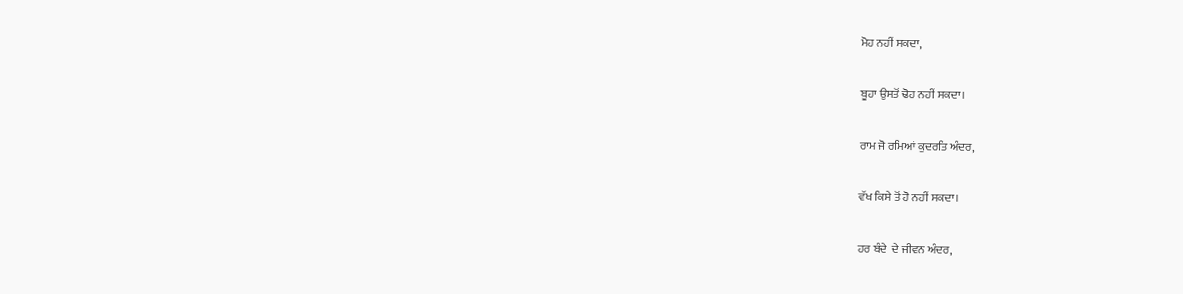ਮੋਹ ਨਹੀਂ ਸਕਦਾ,

ਬੂਹਾ ਉਸਤੋਂ ਢੋਹ ਨਹੀਂ ਸਕਦਾ।

ਰਾਮ ਜੋ ਰਮਿਆਂ ਕੁਦਰਤਿ ਅੰਦਰ,

ਵੱਖ ਕਿਸੇ ਤੋਂ ਹੋ ਨਹੀਂ ਸਕਦਾ।

ਹਰ ਬੰਦੇ  ਦੇ ਜੀਵਨ ਅੰਦਰ,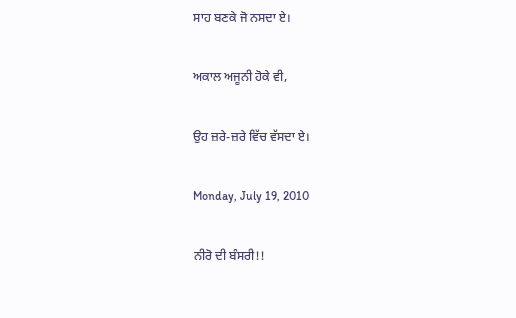ਸਾਹ ਬਣਕੇ ਜੋ ਨਸਦਾ ਏ।

ਅਕਾਲ ਅਜੂਨੀ ਹੋਕੇ ਵੀ,

ਉਹ ਜ਼ਰੇ-ਜ਼ਰੇ ਵਿੱਚ ਵੱਸਦਾ ਏ।

Monday, July 19, 2010

ਨੀਰੋ ਦੀ ਬੰਸਰੀ!!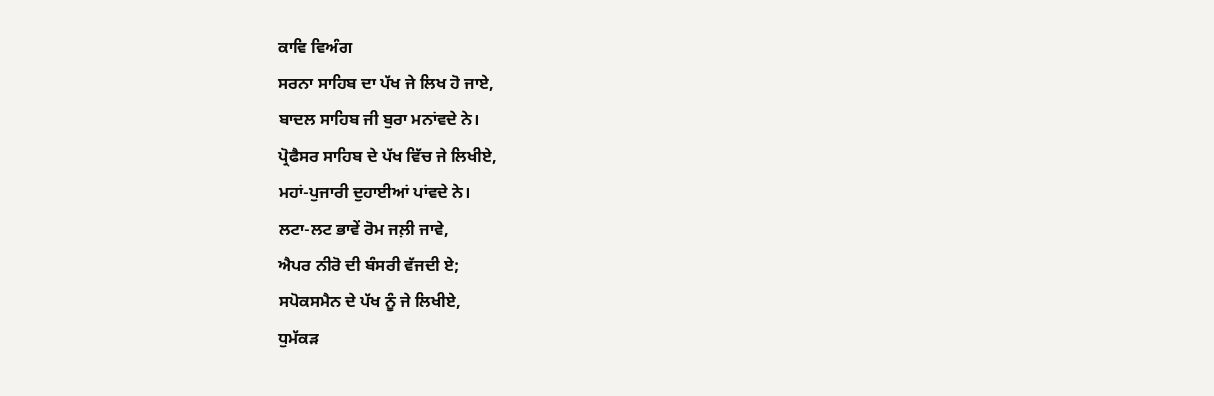ਕਾਵਿ ਵਿਅੰਗ
ਸਰਨਾ ਸਾਹਿਬ ਦਾ ਪੱਖ ਜੇ ਲਿਖ ਹੋ ਜਾਏ,
ਬਾਦਲ ਸਾਹਿਬ ਜੀ ਬੁਰਾ ਮਨਾਂਵਦੇ ਨੇ।
ਪ੍ਰੋਫੈਸਰ ਸਾਹਿਬ ਦੇ ਪੱਖ ਵਿੱਚ ਜੇ ਲਿਖੀਏ,
ਮਹਾਂ-ਪੁਜਾਰੀ ਦੁਹਾਈਆਂ ਪਾਂਵਦੇ ਨੇ।
ਲਟਾ-ਲਟ ਭਾਵੇਂ ਰੋਮ ਜਲ਼ੀ ਜਾਵੇ,
ਐਪਰ ਨੀਰੋ ਦੀ ਬੰਸਰੀ ਵੱਜਦੀ ਏ;
ਸਪੋਕਸਮੈਨ ਦੇ ਪੱਖ ਨੂੰ ਜੇ ਲਿਖੀਏ,
ਧੁਮੱਕੜ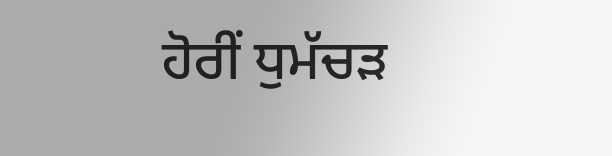ਹੋਰੀਂ ਧੁਮੱਚੜ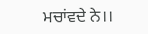ਮਚਾਂਵਦੇ ਨੇ।।